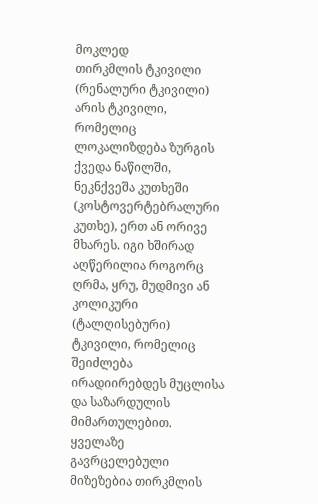მოკლედ
თირკმლის ტკივილი (რენალური ტკივილი) არის ტკივილი, რომელიც ლოკალიზდება ზურგის ქვედა ნაწილში, ნეკნქვეშა კუთხეში (კოსტოვერტებრალური კუთხე), ერთ ან ორივე მხარეს. იგი ხშირად აღწერილია როგორც ღრმა, ყრუ, მუდმივი ან კოლიკური (ტალღისებური) ტკივილი, რომელიც შეიძლება ირადიირებდეს მუცლისა და საზარდულის მიმართულებით. ყველაზე გავრცელებული მიზეზებია თირკმლის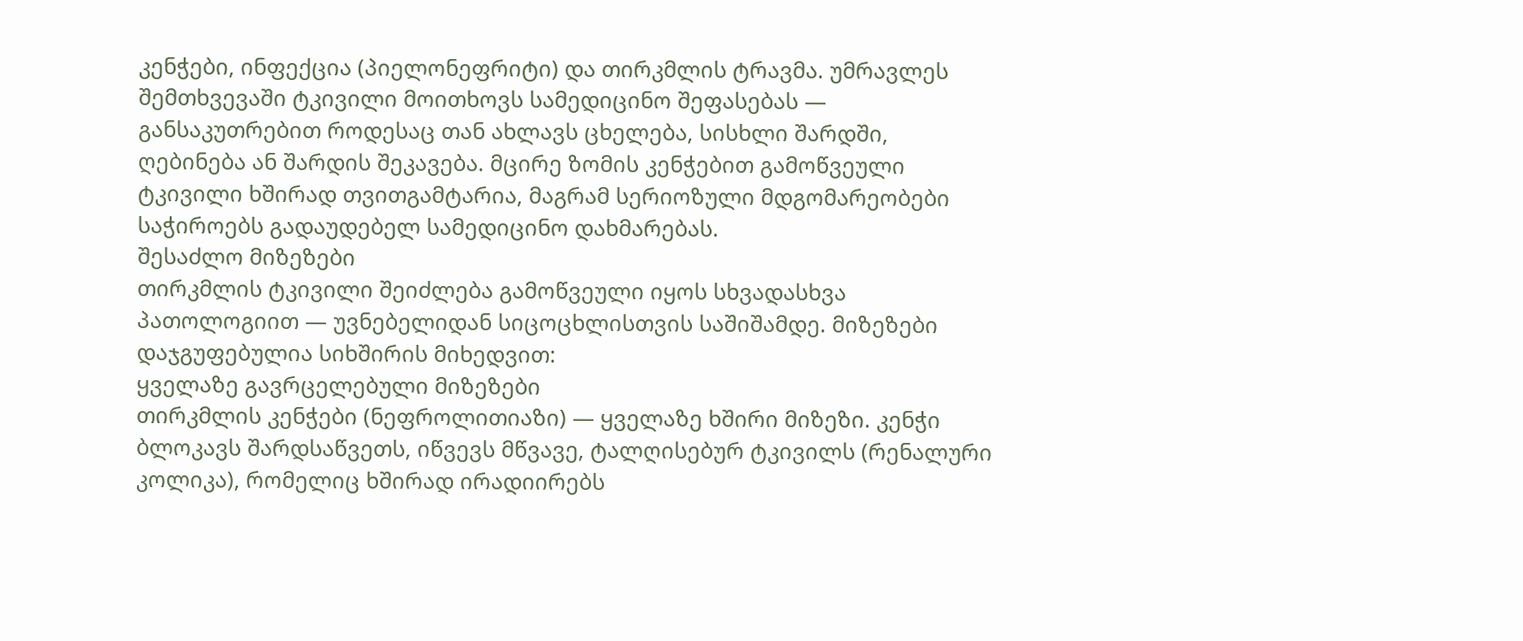კენჭები, ინფექცია (პიელონეფრიტი) და თირკმლის ტრავმა. უმრავლეს შემთხვევაში ტკივილი მოითხოვს სამედიცინო შეფასებას — განსაკუთრებით როდესაც თან ახლავს ცხელება, სისხლი შარდში, ღებინება ან შარდის შეკავება. მცირე ზომის კენჭებით გამოწვეული ტკივილი ხშირად თვითგამტარია, მაგრამ სერიოზული მდგომარეობები საჭიროებს გადაუდებელ სამედიცინო დახმარებას.
შესაძლო მიზეზები
თირკმლის ტკივილი შეიძლება გამოწვეული იყოს სხვადასხვა პათოლოგიით — უვნებელიდან სიცოცხლისთვის საშიშამდე. მიზეზები დაჯგუფებულია სიხშირის მიხედვით:
ყველაზე გავრცელებული მიზეზები
თირკმლის კენჭები (ნეფროლითიაზი) — ყველაზე ხშირი მიზეზი. კენჭი ბლოკავს შარდსაწვეთს, იწვევს მწვავე, ტალღისებურ ტკივილს (რენალური კოლიკა), რომელიც ხშირად ირადიირებს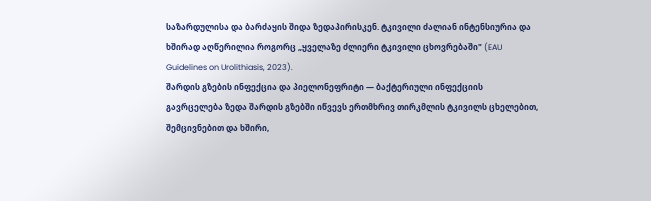საზარდულისა და ბარძაყის შიდა ზედაპირისკენ. ტკივილი ძალიან ინტენსიურია და ხშირად აღწერილია როგორც „ყველაზე ძლიერი ტკივილი ცხოვრებაში" (EAU Guidelines on Urolithiasis, 2023).
შარდის გზების ინფექცია და პიელონეფრიტი — ბაქტერიული ინფექციის გავრცელება ზედა შარდის გზებში იწვევს ერთმხრივ თირკმლის ტკივილს ცხელებით, შემცივნებით და ხშირი,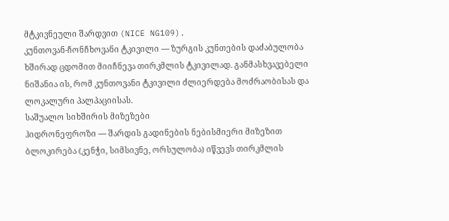მტკივნეული შარდვით (NICE NG109).
კუნთოვან-ჩონჩხოვანი ტკივილი — ზურგის კუნთების დაძაბულობა ხშირად ცდომით მიიჩნევა თირკმლის ტკივილად. განმასხვავებელი ნიშანია ის, რომ კუნთოვანი ტკივილი ძლიერდება მოძრაობისას და ლოკალური პალპაციისას.
საშუალო სიხშირის მიზეზები
ჰიდრონეფროზი — შარდის გადინების ნებისმიერი მიზეზით ბლოკირება (კენჭი, სიმსივნე, ორსულობა) იწვევს თირკმლის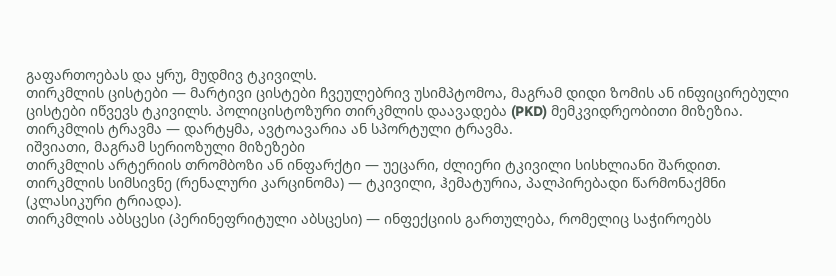გაფართოებას და ყრუ, მუდმივ ტკივილს.
თირკმლის ცისტები — მარტივი ცისტები ჩვეულებრივ უსიმპტომოა, მაგრამ დიდი ზომის ან ინფიცირებული ცისტები იწვევს ტკივილს. პოლიცისტოზური თირკმლის დაავადება (PKD) მემკვიდრეობითი მიზეზია.
თირკმლის ტრავმა — დარტყმა, ავტოავარია ან სპორტული ტრავმა.
იშვიათი, მაგრამ სერიოზული მიზეზები
თირკმლის არტერიის თრომბოზი ან ინფარქტი — უეცარი, ძლიერი ტკივილი სისხლიანი შარდით.
თირკმლის სიმსივნე (რენალური კარცინომა) — ტკივილი, ჰემატურია, პალპირებადი წარმონაქმნი (კლასიკური ტრიადა).
თირკმლის აბსცესი (პერინეფრიტული აბსცესი) — ინფექციის გართულება, რომელიც საჭიროებს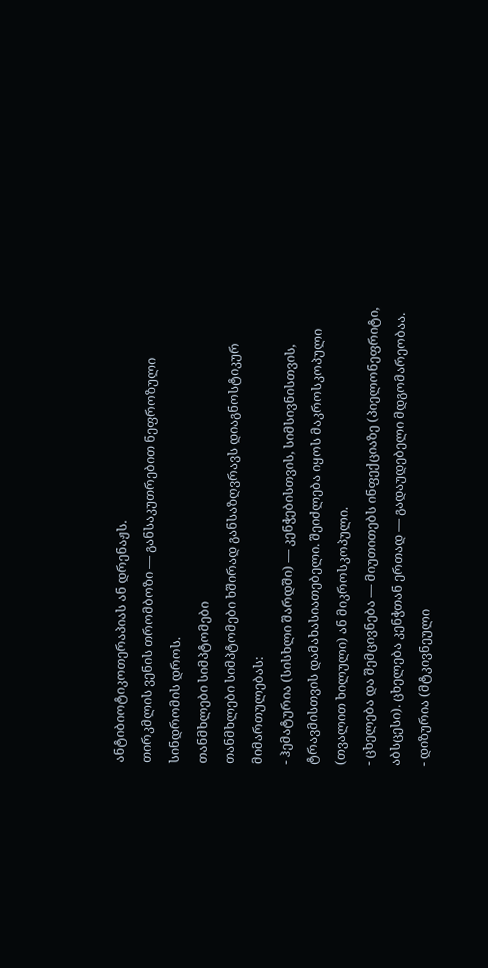ანტიბიოტიკოთერაპიას ან დრენაჟს.
თირკმლის ვენის თრომბოზი — განსაკუთრებით ნეფროზული სინდრომის დროს.
თანმხლები სიმპტომები
თანმხლები სიმპტომები ხშირად განსაზღვრავს დიაგნოსტიკურ მიმართულებას:
- ჰემატურია (სისხლი შარდში) — კენჭებისთვის, სიმსივნისთვის, ტრავმისთვის დამახასიათებელი. შეიძლება იყოს მაკროსკოპული (თვალით ხილული) ან მიკროსკოპული.
- ცხელება და შემცივნება — მიუთითებს ინფექციაზე (პიელონეფრიტი, აბსცესი). ცხელება კენჭთან ერთად — გადაუდებელი მდგომარეობაა.
- დიზურია (მტკივნეული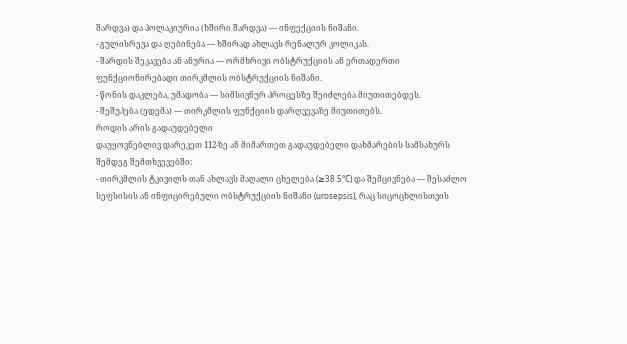შარდვა) და პოლაკიურია (ხშირი შარდვა) — ინფექციის ნიშანი.
- გულისრევა და ღებინება — ხშირად ახლავს რენალურ კოლიკას.
- შარდის შეკავება ან ანურია — ორმხრივი ობსტრუქციის ან ერთადერთი ფუნქციონირებადი თირკმლის ობსტრუქციის ნიშანი.
- წონის დაკლება, უმადობა — სიმსივნურ პროცესზე შეიძლება მიუთითებდეს.
- შეშუპება (ედემა) — თირკმლის ფუნქციის დარღვევაზე მიუთითებს.
როდის არის გადაუდებელი
დაუყოვნებლივ დარეკეთ 112-ზე ან მიმართეთ გადაუდებელი დახმარების სამსახურს შემდეგ შემთხვევებში:
- თირკმლის ტკივილს თან ახლავს მაღალი ცხელება (≥38.5°C) და შემცივნება — შესაძლო სეფსისის ან ინფიცირებული ობსტრუქციის ნიშანი (urosepsis), რაც სიცოცხლისთვის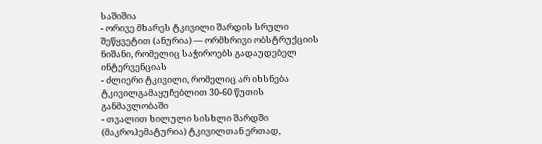საშიშია
- ორივე მხარეს ტკივილი შარდის სრული შეწყვეტით (ანურია) — ორმხრივი ობსტრუქციის ნიშანი, რომელიც საჭიროებს გადაუდებელ ინტერვენციას
- ძლიერი ტკივილი, რომელიც არ იხსნება ტკივილგამაყუჩებლით 30-60 წუთის განმავლობაში
- თვალით ხილული სისხლი შარდში (მაკროჰემატურია) ტკივილთან ერთად,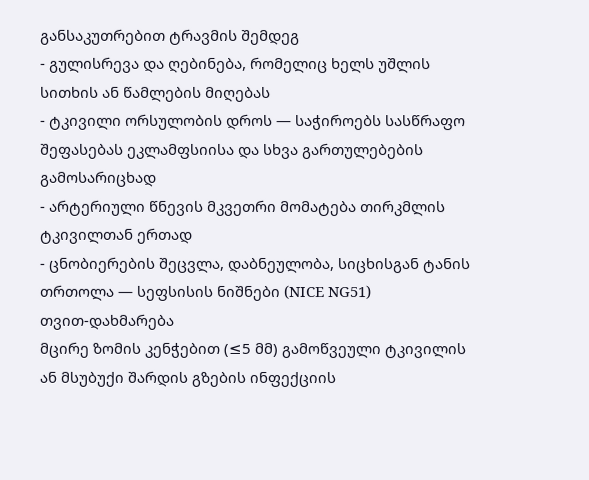განსაკუთრებით ტრავმის შემდეგ
- გულისრევა და ღებინება, რომელიც ხელს უშლის სითხის ან წამლების მიღებას
- ტკივილი ორსულობის დროს — საჭიროებს სასწრაფო შეფასებას ეკლამფსიისა და სხვა გართულებების გამოსარიცხად
- არტერიული წნევის მკვეთრი მომატება თირკმლის ტკივილთან ერთად
- ცნობიერების შეცვლა, დაბნეულობა, სიცხისგან ტანის თრთოლა — სეფსისის ნიშნები (NICE NG51)
თვით-დახმარება
მცირე ზომის კენჭებით (≤5 მმ) გამოწვეული ტკივილის ან მსუბუქი შარდის გზების ინფექციის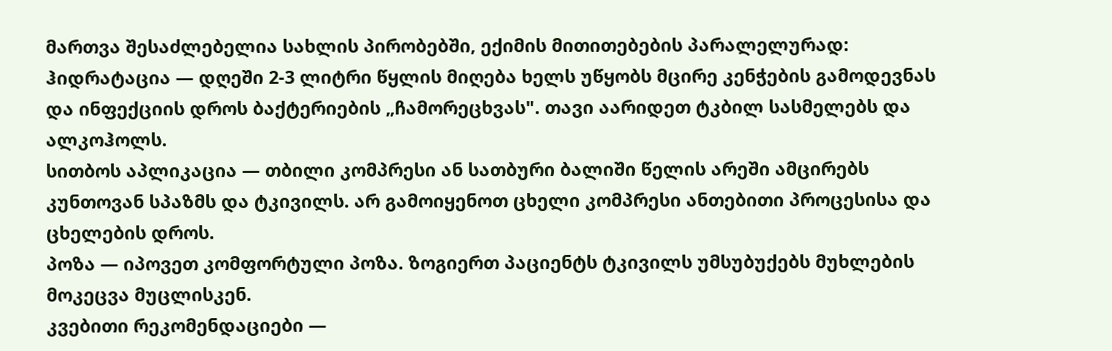მართვა შესაძლებელია სახლის პირობებში, ექიმის მითითებების პარალელურად:
ჰიდრატაცია — დღეში 2-3 ლიტრი წყლის მიღება ხელს უწყობს მცირე კენჭების გამოდევნას და ინფექციის დროს ბაქტერიების „ჩამორეცხვას". თავი აარიდეთ ტკბილ სასმელებს და ალკოჰოლს.
სითბოს აპლიკაცია — თბილი კომპრესი ან სათბური ბალიში წელის არეში ამცირებს კუნთოვან სპაზმს და ტკივილს. არ გამოიყენოთ ცხელი კომპრესი ანთებითი პროცესისა და ცხელების დროს.
პოზა — იპოვეთ კომფორტული პოზა. ზოგიერთ პაციენტს ტკივილს უმსუბუქებს მუხლების მოკეცვა მუცლისკენ.
კვებითი რეკომენდაციები —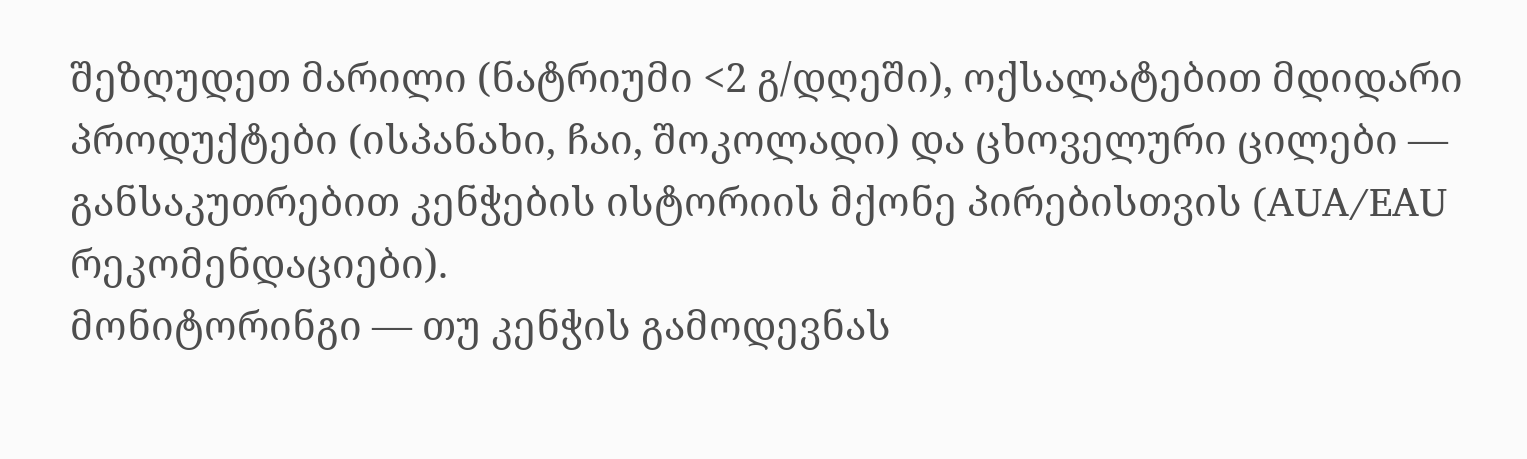შეზღუდეთ მარილი (ნატრიუმი <2 გ/დღეში), ოქსალატებით მდიდარი პროდუქტები (ისპანახი, ჩაი, შოკოლადი) და ცხოველური ცილები — განსაკუთრებით კენჭების ისტორიის მქონე პირებისთვის (AUA/EAU რეკომენდაციები).
მონიტორინგი — თუ კენჭის გამოდევნას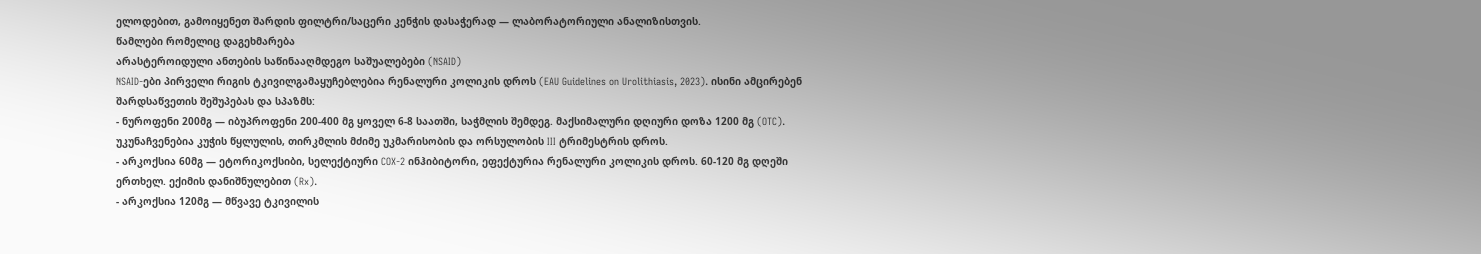ელოდებით, გამოიყენეთ შარდის ფილტრი/საცერი კენჭის დასაჭერად — ლაბორატორიული ანალიზისთვის.
წამლები რომელიც დაგეხმარება
არასტეროიდული ანთების საწინააღმდეგო საშუალებები (NSAID)
NSAID-ები პირველი რიგის ტკივილგამაყუჩებლებია რენალური კოლიკის დროს (EAU Guidelines on Urolithiasis, 2023). ისინი ამცირებენ შარდსაწვეთის შეშუპებას და სპაზმს:
- ნუროფენი 200მგ — იბუპროფენი 200-400 მგ ყოველ 6-8 საათში, საჭმლის შემდეგ. მაქსიმალური დღიური დოზა 1200 მგ (OTC). უკუნაჩვენებია კუჭის წყლულის, თირკმლის მძიმე უკმარისობის და ორსულობის III ტრიმესტრის დროს.
- არკოქსია 60მგ — ეტორიკოქსიბი, სელექტიური COX-2 ინჰიბიტორი, ეფექტურია რენალური კოლიკის დროს. 60-120 მგ დღეში ერთხელ. ექიმის დანიშნულებით (Rx).
- არკოქსია 120მგ — მწვავე ტკივილის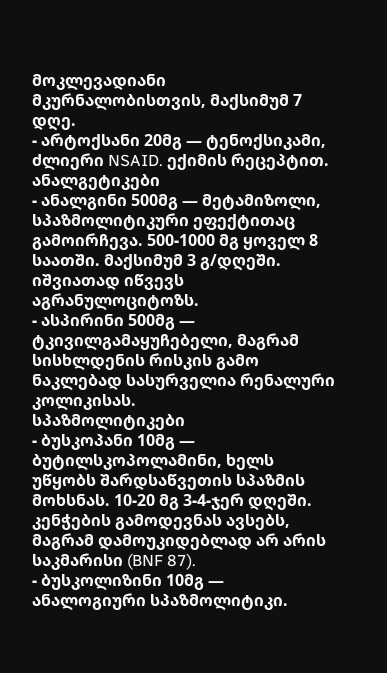მოკლევადიანი მკურნალობისთვის, მაქსიმუმ 7 დღე.
- არტოქსანი 20მგ — ტენოქსიკამი, ძლიერი NSAID. ექიმის რეცეპტით.
ანალგეტიკები
- ანალგინი 500მგ — მეტამიზოლი, სპაზმოლიტიკური ეფექტითაც გამოირჩევა. 500-1000 მგ ყოველ 8 საათში. მაქსიმუმ 3 გ/დღეში. იშვიათად იწვევს აგრანულოციტოზს.
- ასპირინი 500მგ — ტკივილგამაყუჩებელი, მაგრამ სისხლდენის რისკის გამო ნაკლებად სასურველია რენალური კოლიკისას.
სპაზმოლიტიკები
- ბუსკოპანი 10მგ — ბუტილსკოპოლამინი, ხელს უწყობს შარდსაწვეთის სპაზმის მოხსნას. 10-20 მგ 3-4-ჯერ დღეში. კენჭების გამოდევნას ავსებს, მაგრამ დამოუკიდებლად არ არის საკმარისი (BNF 87).
- ბუსკოლიზინი 10მგ — ანალოგიური სპაზმოლიტიკი.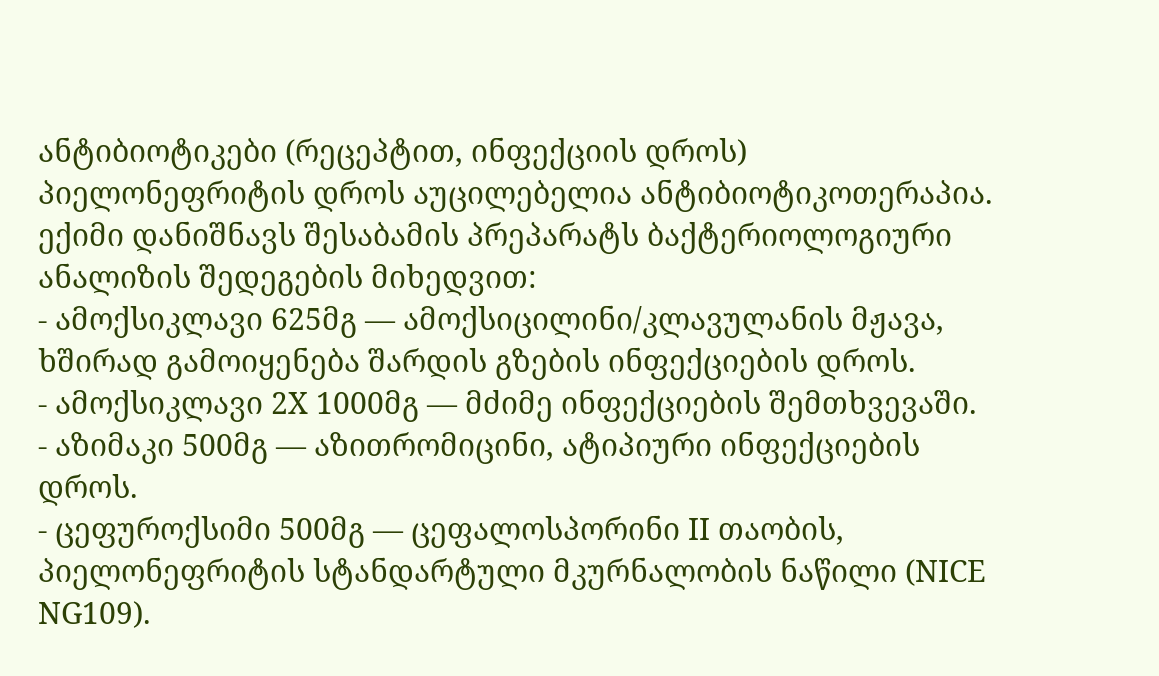ანტიბიოტიკები (რეცეპტით, ინფექციის დროს)
პიელონეფრიტის დროს აუცილებელია ანტიბიოტიკოთერაპია. ექიმი დანიშნავს შესაბამის პრეპარატს ბაქტერიოლოგიური ანალიზის შედეგების მიხედვით:
- ამოქსიკლავი 625მგ — ამოქსიცილინი/კლავულანის მჟავა, ხშირად გამოიყენება შარდის გზების ინფექციების დროს.
- ამოქსიკლავი 2X 1000მგ — მძიმე ინფექციების შემთხვევაში.
- აზიმაკი 500მგ — აზითრომიცინი, ატიპიური ინფექციების დროს.
- ცეფუროქსიმი 500მგ — ცეფალოსპორინი II თაობის, პიელონეფრიტის სტანდარტული მკურნალობის ნაწილი (NICE NG109).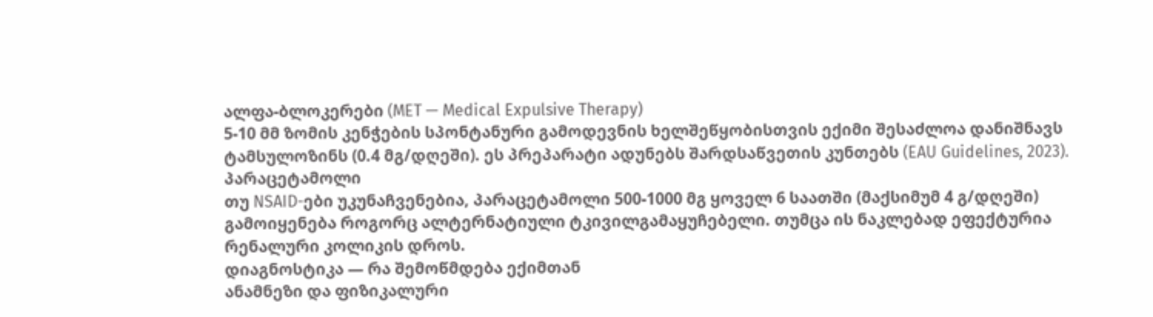ალფა-ბლოკერები (MET — Medical Expulsive Therapy)
5-10 მმ ზომის კენჭების სპონტანური გამოდევნის ხელშეწყობისთვის ექიმი შესაძლოა დანიშნავს ტამსულოზინს (0.4 მგ/დღეში). ეს პრეპარატი ადუნებს შარდსაწვეთის კუნთებს (EAU Guidelines, 2023).
პარაცეტამოლი
თუ NSAID-ები უკუნაჩვენებია, პარაცეტამოლი 500-1000 მგ ყოველ 6 საათში (მაქსიმუმ 4 გ/დღეში) გამოიყენება როგორც ალტერნატიული ტკივილგამაყუჩებელი. თუმცა ის ნაკლებად ეფექტურია რენალური კოლიკის დროს.
დიაგნოსტიკა — რა შემოწმდება ექიმთან
ანამნეზი და ფიზიკალური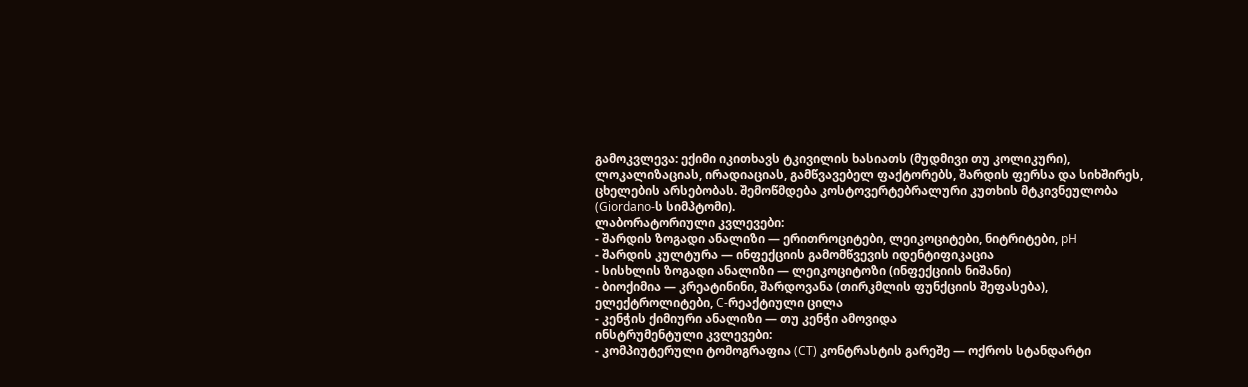გამოკვლევა: ექიმი იკითხავს ტკივილის ხასიათს (მუდმივი თუ კოლიკური), ლოკალიზაციას, ირადიაციას, გამწვავებელ ფაქტორებს, შარდის ფერსა და სიხშირეს, ცხელების არსებობას. შემოწმდება კოსტოვერტებრალური კუთხის მტკივნეულობა (Giordano-ს სიმპტომი).
ლაბორატორიული კვლევები:
- შარდის ზოგადი ანალიზი — ერითროციტები, ლეიკოციტები, ნიტრიტები, pH
- შარდის კულტურა — ინფექციის გამომწვევის იდენტიფიკაცია
- სისხლის ზოგადი ანალიზი — ლეიკოციტოზი (ინფექციის ნიშანი)
- ბიოქიმია — კრეატინინი, შარდოვანა (თირკმლის ფუნქციის შეფასება), ელექტროლიტები, C-რეაქტიული ცილა
- კენჭის ქიმიური ანალიზი — თუ კენჭი ამოვიდა
ინსტრუმენტული კვლევები:
- კომპიუტერული ტომოგრაფია (CT) კონტრასტის გარეშე — ოქროს სტანდარტი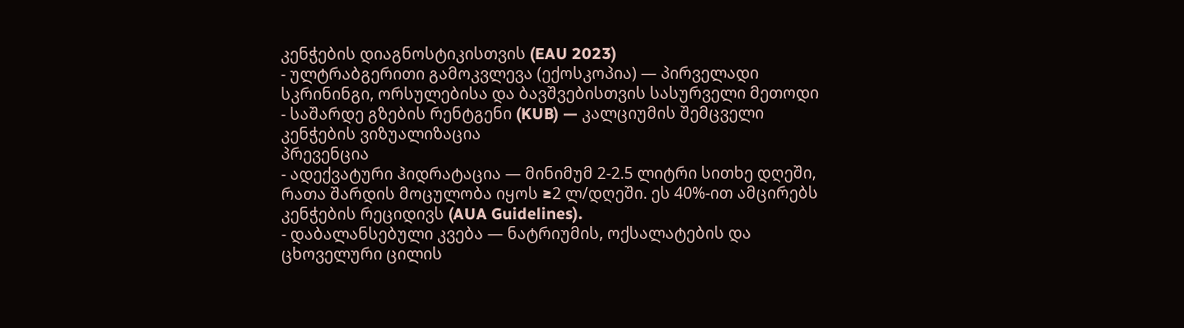კენჭების დიაგნოსტიკისთვის (EAU 2023)
- ულტრაბგერითი გამოკვლევა (ექოსკოპია) — პირველადი სკრინინგი, ორსულებისა და ბავშვებისთვის სასურველი მეთოდი
- საშარდე გზების რენტგენი (KUB) — კალციუმის შემცველი კენჭების ვიზუალიზაცია
პრევენცია
- ადექვატური ჰიდრატაცია — მინიმუმ 2-2.5 ლიტრი სითხე დღეში, რათა შარდის მოცულობა იყოს ≥2 ლ/დღეში. ეს 40%-ით ამცირებს კენჭების რეციდივს (AUA Guidelines).
- დაბალანსებული კვება — ნატრიუმის, ოქსალატების და ცხოველური ცილის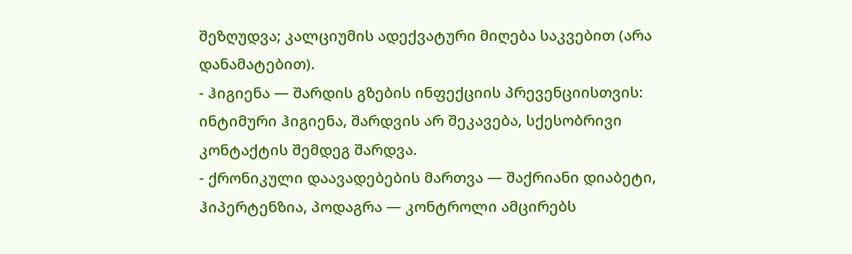შეზღუდვა; კალციუმის ადექვატური მიღება საკვებით (არა დანამატებით).
- ჰიგიენა — შარდის გზების ინფექციის პრევენციისთვის: ინტიმური ჰიგიენა, შარდვის არ შეკავება, სქესობრივი კონტაქტის შემდეგ შარდვა.
- ქრონიკული დაავადებების მართვა — შაქრიანი დიაბეტი, ჰიპერტენზია, პოდაგრა — კონტროლი ამცირებს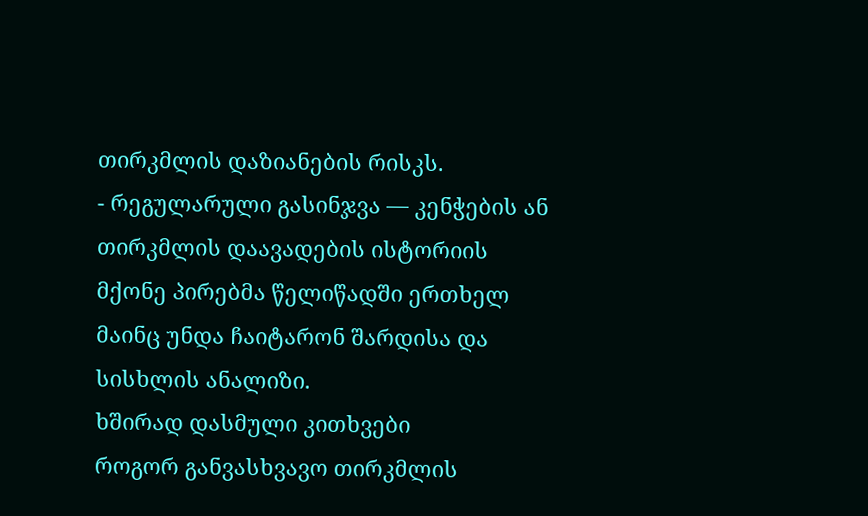თირკმლის დაზიანების რისკს.
- რეგულარული გასინჯვა — კენჭების ან თირკმლის დაავადების ისტორიის მქონე პირებმა წელიწადში ერთხელ მაინც უნდა ჩაიტარონ შარდისა და სისხლის ანალიზი.
ხშირად დასმული კითხვები
როგორ განვასხვავო თირკმლის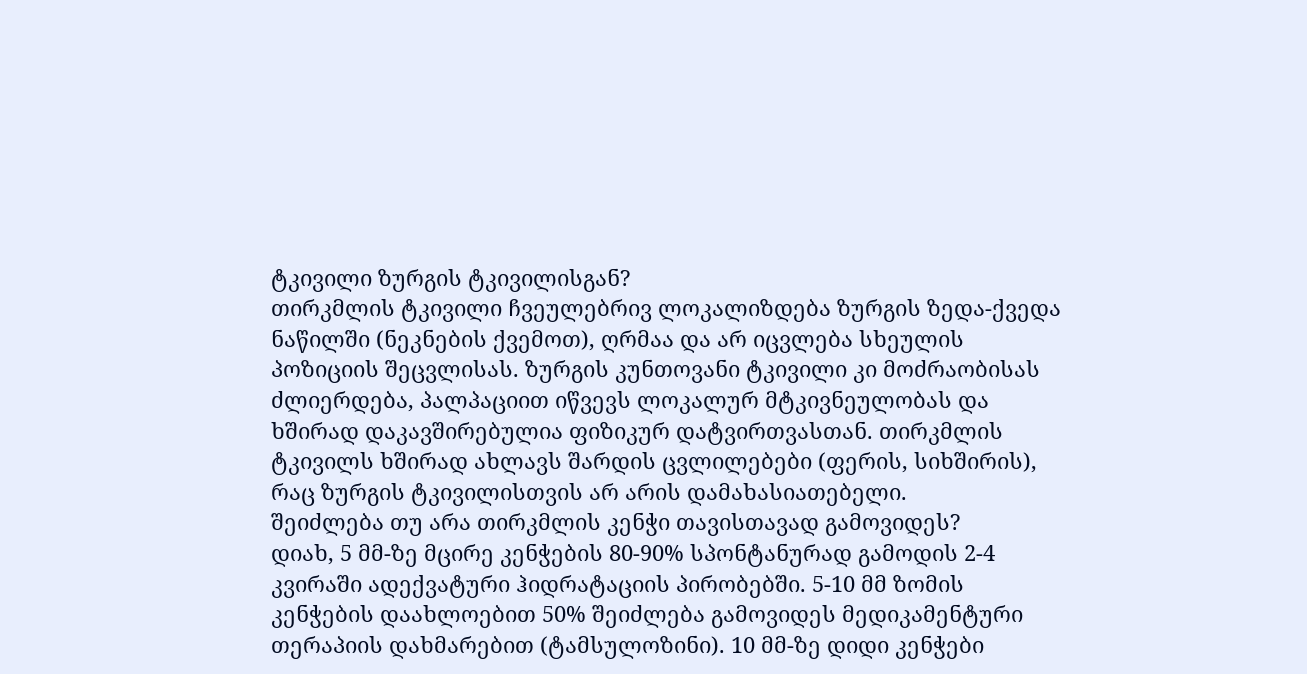ტკივილი ზურგის ტკივილისგან?
თირკმლის ტკივილი ჩვეულებრივ ლოკალიზდება ზურგის ზედა-ქვედა ნაწილში (ნეკნების ქვემოთ), ღრმაა და არ იცვლება სხეულის პოზიციის შეცვლისას. ზურგის კუნთოვანი ტკივილი კი მოძრაობისას ძლიერდება, პალპაციით იწვევს ლოკალურ მტკივნეულობას და ხშირად დაკავშირებულია ფიზიკურ დატვირთვასთან. თირკმლის ტკივილს ხშირად ახლავს შარდის ცვლილებები (ფერის, სიხშირის), რაც ზურგის ტკივილისთვის არ არის დამახასიათებელი.
შეიძლება თუ არა თირკმლის კენჭი თავისთავად გამოვიდეს?
დიახ, 5 მმ-ზე მცირე კენჭების 80-90% სპონტანურად გამოდის 2-4 კვირაში ადექვატური ჰიდრატაციის პირობებში. 5-10 მმ ზომის კენჭების დაახლოებით 50% შეიძლება გამოვიდეს მედიკამენტური თერაპიის დახმარებით (ტამსულოზინი). 10 მმ-ზე დიდი კენჭები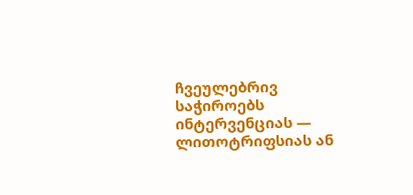ჩვეულებრივ საჭიროებს ინტერვენციას — ლითოტრიფსიას ან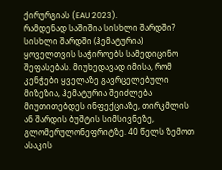ქირურგიას (EAU 2023).
რამდენად საშიშია სისხლი შარდში?
სისხლი შარდში (ჰემატურია) ყოველთვის საჭიროებს სამედიცინო შეფასებას. მიუხედავად იმისა, რომ კენჭები ყველაზე გავრცელებული მიზეზია, ჰემატურია შეიძლება მიუთითებდეს ინფექციაზე, თირკმლის ან შარდის ბუშტის სიმსივნეზე, გლომერულონეფრიტზე. 40 წელს ზემოთ ასაკის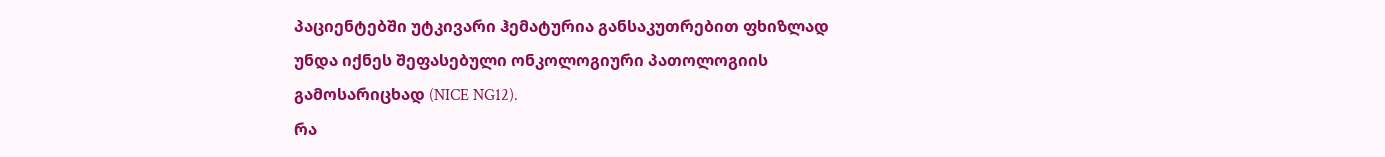პაციენტებში უტკივარი ჰემატურია განსაკუთრებით ფხიზლად უნდა იქნეს შეფასებული ონკოლოგიური პათოლოგიის გამოსარიცხად (NICE NG12).
რა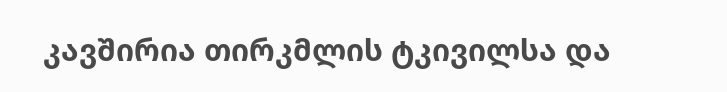კავშირია თირკმლის ტკივილსა და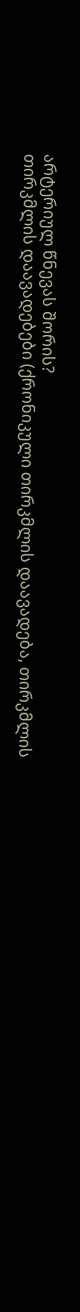არტერიულ წნევას შორის?
თირკმლის დაავადებები (ქრონიკული თირკმლის დაავადება, თირკმლის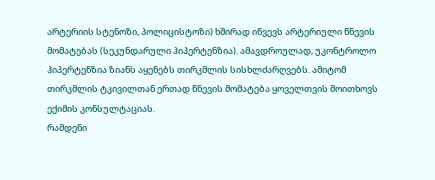არტერიის სტენოზი, პოლიცისტოზი) ხშირად იწვევს არტერიული წნევის მომატებას (სეკუნდარული ჰიპერტენზია). ამავდროულად, უკონტროლო ჰიპერტენზია ზიანს აყენებს თირკმლის სისხლძარღვებს. ამიტომ თირკმლის ტკივილთან ერთად წნევის მომატება ყოველთვის მოითხოვს ექიმის კონსულტაციას.
რამდენი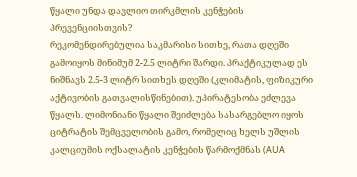წყალი უნდა დავლიო თირკმლის კენჭების პრევენციისთვის?
რეკომენდირებულია საკმარისი სითხე, რათა დღეში გამოიყოს მინიმუმ 2-2.5 ლიტრი შარდი. პრაქტიკულად ეს ნიშნავს 2.5-3 ლიტრ სითხეს დღეში (კლიმატის, ფიზიკური აქტივობის გათვალისწინებით). უპირატესობა ეძლევა წყალს. ლიმონიანი წყალი შეიძლება სასარგებლო იყოს ციტრატის შემცველობის გამო, რომელიც ხელს უშლის კალციუმის ოქსალატის კენჭების წარმოქმნას (AUA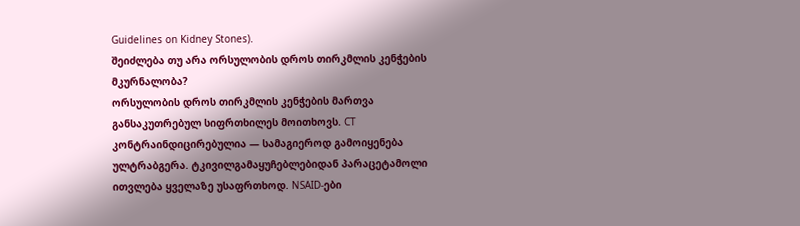Guidelines on Kidney Stones).
შეიძლება თუ არა ორსულობის დროს თირკმლის კენჭების მკურნალობა?
ორსულობის დროს თირკმლის კენჭების მართვა განსაკუთრებულ სიფრთხილეს მოითხოვს. CT კონტრაინდიცირებულია — სამაგიეროდ გამოიყენება ულტრაბგერა. ტკივილგამაყუჩებლებიდან პარაცეტამოლი ითვლება ყველაზე უსაფრთხოდ. NSAID-ები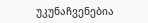უკუნაჩვენებია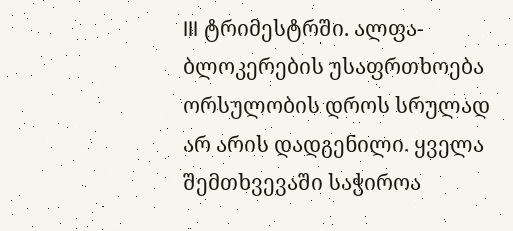III ტრიმესტრში. ალფა-ბლოკერების უსაფრთხოება ორსულობის დროს სრულად არ არის დადგენილი. ყველა შემთხვევაში საჭიროა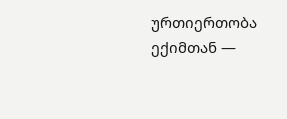ურთიერთობა ექიმთან —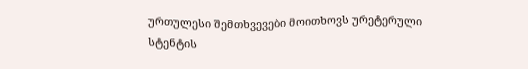ურთულესი შემთხვევები მოითხოვს ურეტერული სტენტის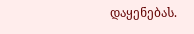დაყენებას.